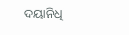ଦୟାନିଧି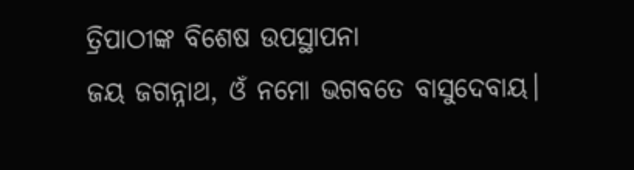ତ୍ରିପାଠୀଙ୍କ ବିଶେଷ ଉପସ୍ଥାପନା
ଜୟ ଜଗନ୍ନାଥ, ଓଁ ନମୋ ଭଗବତେ ବାସୁଦେବାୟ।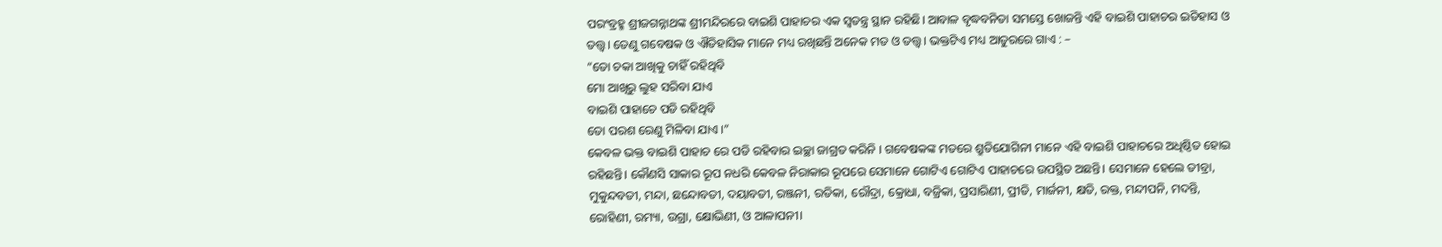ପରଂବ୍ରହ୍ମ ଶ୍ରୀଜଗନ୍ନାଥଙ୍କ ଶ୍ରୀମନ୍ଦିରରେ ବାଇଶି ପାହାଚର ଏକ ସ୍ୱତନ୍ତ୍ର ସ୍ଥାନ ରହିଛି। ଆବାଳ ବୃଦ୍ଧବନିତା ସମସ୍ତେ ଖୋଜନ୍ତି ଏହି ବାଇଶି ପାହାଚର ଇତିହାସ ଓ ତତ୍ତ୍ୱ। ତେଣୁ ଗବେଷକ ଓ ଐତିହାସିକ ମାନେ ମଧ୍ୟ ରଖିଛନ୍ତି ଅନେକ ମତ ଓ ତତ୍ତ୍ୱ। ଭକ୍ତଟିଏ ମଧ୍ୟ ଆତୁରରେ ଗାଏ : –
“ତୋ ଚକା ଆଖିକୁ ଚାହିଁ ରହିଥିବି
ମୋ ଆଖିରୁ ଲୁହ ସରିବା ଯାଏ
ବାଇଶି ପାହାଚେ ପଡି ରହିଥିବି
ତୋ ପରଶ ରେଣୁ ମିଳିବା ଯାଏ ।”
କେବଳ ଭକ୍ତ ବାଇଶି ପାହାଚ ରେ ପଡି ରହିବାର ଇଚ୍ଛା ଜାଗ୍ରତ କରିନି । ଗବେଷକଙ୍କ ମତରେ ଶ୍ରୁତିଯୋଗିନୀ ମାନେ ଏହି ବାଇଶି ପାହାଚରେ ଅଧିଷ୍ଠିତ ହୋଇ ରହିଛନ୍ତି। କୌଣସି ସାକାର ରୂପ ନଧରି କେବଳ ନିରାକାର ରୂପରେ ସେମାନେ ଗୋଟିଏ ଗୋଟିଏ ପାହାଚରେ ଉପସ୍ଥିତ ଅଛନ୍ତି। ସେମାନେ ହେଲେ ତୀବ୍ରା, ମୁକୁନ୍ଦବତୀ, ମନ୍ଦା, ଛନ୍ଦୋବତୀ, ଦୟାବତୀ, ରଞ୍ଜନୀ, ରତିକା, ରୌଦ୍ରା, କ୍ରୋଧା, ବଜ୍ରିକା, ପ୍ରସାରିଣୀ, ପ୍ରୀତି, ମାର୍ଜନୀ, କ୍ଷତି, ରକ୍ତ, ମନ୍ଦୀପନି, ମଦନ୍ତି, ରୋହିଣୀ, ରମ୍ୟା, ଉଗ୍ରା, କ୍ଷୋଭିଣୀ, ଓ ଆଳାପନୀ।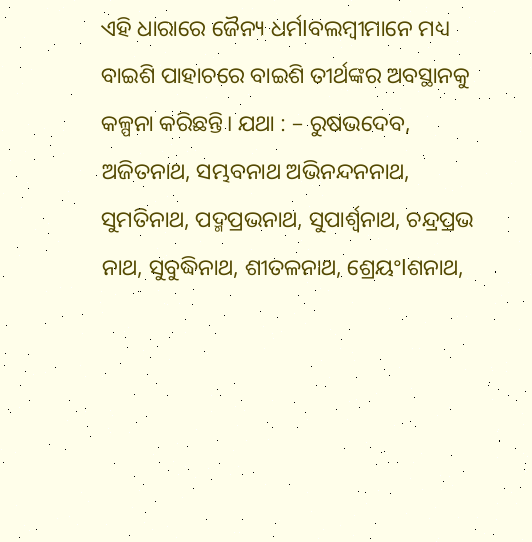ଏହି ଧାରାରେ ଜୈନ୍ୟ ଧର୍ମlବଲମ୍ବୀମାନେ ମଧ୍ୟ ବାଇଶି ପାହାଚରେ ବାଇଶି ତୀର୍ଥଙ୍କର ଅବସ୍ଥାନକୁ କଳ୍ପନା କରିଛନ୍ତି। ଯଥା : – ରୁଷଭଦେବ, ଅଜିତନାଥ, ସମ୍ଭବନାଥ ଅଭିନନ୍ଦନନାଥ, ସୁମତିନାଥ, ପଦ୍ମପ୍ରଭନାଥ, ସୁପାର୍ଶ୍ଵନାଥ, ଚନ୍ଦ୍ରପ୍ରଭ ନାଥ, ସୁବୁଦ୍ଧିନାଥ, ଶୀତଳନାଥ, ଶ୍ରେୟଂlଶନାଥ,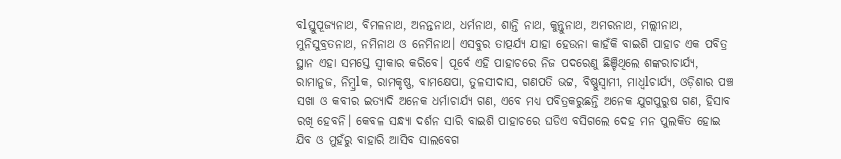ବlସ୍ତୁପୂଜ୍ୟନାଥ, ବିମଳନାଥ, ଅନନ୍ତନାଥ, ଧର୍ମନାଥ, ଶାନ୍ତି ନାଥ, କୁନ୍ତୁନାଥ, ଅମରନାଥ, ମଲ୍ଲୀନାଥ, ମୁନିସୁବ୍ରତନାଥ, ନମିନାଥ ଓ ନେମିନାଥ। ଏସବୁର ତାତ୍ପର୍ଯ୍ୟ ଯାହା ହେଉନା କାହଁକି ବାଇଶି ପାହାଚ ଏକ ପବିତ୍ର ସ୍ଥାନ ଏହା ସମସ୍ତେ ସ୍ୱୀକାର କରିବେ। ପୂର୍ବେ ଏହି ପାହାଚରେ ନିଜ ପଦରେଣୁ ଛିଞ୍ଚିଥିଲେ ଶଙ୍କରାଚାର୍ଯ୍ୟ, ରାମାନୁଜ, ନିମ୍ବ୍ରlକ, ରାମକୃଷ୍ଣ, ବାମକ୍ଷେପା, ତୁଳସୀଦାସ, ଗଣପତି ଭଟ୍ଟ, ବିଷ୍ଣୁସ୍ୱାମୀ, ମାଧ୍ଵlଚାର୍ଯ୍ୟ, ଓଡ଼ିଶାର ପଞ୍ଚ ସଖା ଓ କବୀର ଇତ୍ୟାଦି ଅନେକ ଧର୍ମାଚାର୍ଯ୍ୟ ଗଣ, ଏବେ ମଧ୍ୟ ପବିତ୍ରକରୁଛନ୍ତି ଅନେକ ଯୁଗପୁରୁଷ ଗଣ, ହିସାବ ରଖି ହେବନି। କେବଳ ସନ୍ଧ୍ୟା ଦର୍ଶନ ସାରି ବାଇଶି ପାହାଚରେ ଘଡିଏ ବସିଗଲେ ଦେହ ମନ ପୁଲକିତ ହୋଇ ଯିବ ଓ ମୁହଁରୁ ବାହାରି ଆସିବ ସାଲବେଗ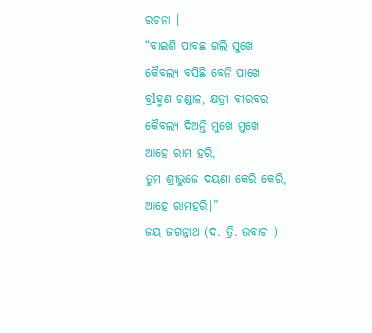ରଚନା ।
“ବାଇଶି ପାବଛ ଗଲି ସୁଖେ
କୈବଲ୍ୟ ବସିଛି ବେନି ପାଖେ
ବ୍ରlହ୍ମଣ ଚଣ୍ଡାଳ, କ୍ଷତ୍ରୀ ବୀରବର
କୈବଲ୍ୟ ଦିଅନ୍ତି ମୁଖେ ମୁଖେ
ଆହେ ରାମ ହରି,
ତୁମ ଶ୍ରୀଭୁଜେ ଦୟଣା କେରି କେରି,
ଆହେ ରାମହରି।”
ଜୟ ଜଗନ୍ନାଥ (ଦ. ତ୍ରି. ଉବାଚ )